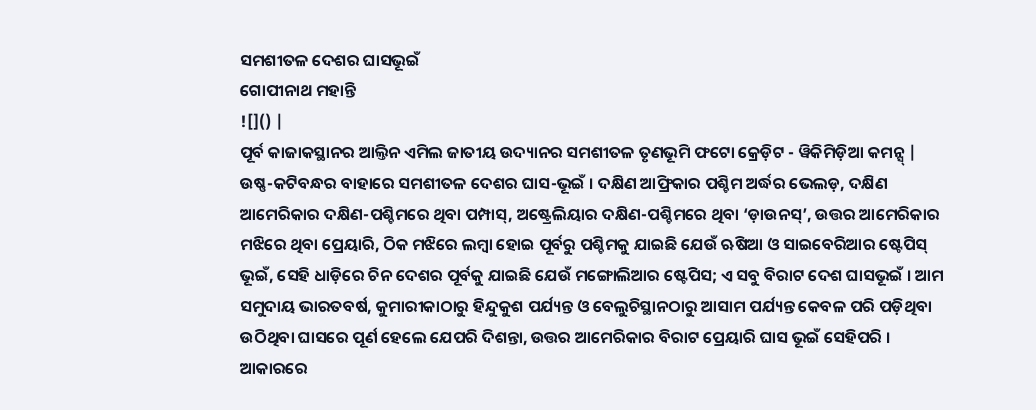ସମଶୀତଳ ଦେଶର ଘାସଭୂଇଁ
ଗୋପୀନାଥ ମହାନ୍ତି
![]() |
ପୂର୍ବ କାଜାକସ୍ଥାନର ଆଲ୍ତିନ ଏମିଲ ଜାତୀୟ ଉଦ୍ୟାନର ସମଶୀତଳ ତୃଣଭୂମି ଫଟୋ କ୍ରେଡ଼ିଟ - ୱିକିମିଡ଼ିଆ କମନ୍ସ୍ |
ଉଷ୍ଣ-କଟିବନ୍ଧର ବାହାରେ ସମଶୀତଳ ଦେଶର ଘାସ-ଭୂଇଁ । ଦକ୍ଷିଣ ଆଫ୍ରିକାର ପଶ୍ଚିମ ଅର୍ଦ୍ଧର ଭେଲଡ଼, ଦକ୍ଷିଣ ଆମେରିକାର ଦକ୍ଷିଣ-ପଶ୍ଚିମରେ ଥିବା ପମ୍ପାସ୍, ଅଷ୍ଟ୍ରେଲିୟାର ଦକ୍ଷିଣ-ପଶ୍ଚିମରେ ଥିବା ‘ଡ଼ାଉନସ୍’, ଉତ୍ତର ଆମେରିକାର ମଝିରେ ଥିବା ପ୍ରେୟାରି, ଠିକ ମଝିରେ ଲମ୍ବା ହୋଇ ପୂର୍ବରୁ ପଶ୍ଚିମକୁ ଯାଇଛି ଯେଉଁ ଋଷିଆ ଓ ସାଇବେରିଆର ଷ୍ଟେପିସ୍ ଭୂଇଁ, ସେହି ଧାଡ଼ିରେ ଚିନ ଦେଶର ପୂର୍ବକୁ ଯାଇଛି ଯେଉଁ ମଙ୍ଗୋଲିଆର ଷ୍ଟେପିସ; ଏ ସବୁ ବିରାଟ ଦେଶ ଘାସଭୂଇଁ । ଆମ ସମୁଦାୟ ଭାରତବର୍ଷ, କୁମାରୀକାଠାରୁ ହିନ୍ଦୁକୁଶ ପର୍ଯ୍ୟନ୍ତ ଓ ବେଲୁଚିସ୍ଥାନଠାରୁ ଆସାମ ପର୍ଯ୍ୟନ୍ତ କେବଳ ପରି ପଡ଼ିଥିବା ଉଠିଥିବା ଘାସରେ ପୂର୍ଣ ହେଲେ ଯେପରି ଦିଶନ୍ତା, ଉତ୍ତର ଆମେରିକାର ବିରାଟ ପ୍ରେୟାରି ଘାସ ଭୂଇଁ ସେହିପରି । ଆକାରରେ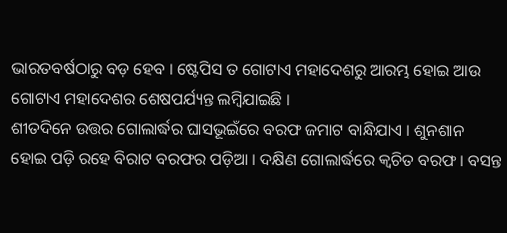ଭାରତବର୍ଷଠାରୁ ବଡ଼ ହେବ । ଷ୍ଟେପିସ ତ ଗୋଟାଏ ମହାଦେଶରୁ ଆରମ୍ଭ ହୋଇ ଆଉ ଗୋଟାଏ ମହାଦେଶର ଶେଷପର୍ଯ୍ୟନ୍ତ ଲମ୍ବିଯାଇଛି ।
ଶୀତଦିନେ ଉତ୍ତର ଗୋଲାର୍ଦ୍ଧର ଘାସଭୂଇଁରେ ବରଫ ଜମାଟ ବାନ୍ଧିଯାଏ । ଶୁନଶାନ ହୋଇ ପଡ଼ି ରହେ ବିରାଟ ବରଫର ପଡ଼ିଆ । ଦକ୍ଷିଣ ଗୋଲାର୍ଦ୍ଧରେ କ୍ୱଚିତ ବରଫ । ବସନ୍ତ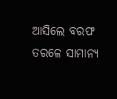ଆସିଲେ ବରଫ ତରଳେ ସାମାନ୍ୟ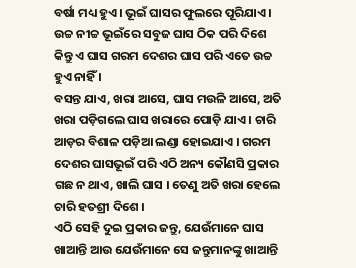ବର୍ଷା ମଧ୍ୟ ହୁଏ । ଭୂଇଁ ଘାସର ଫୁଲରେ ପୂରିଯାଏ । ଉଚ୍ଚ ନୀଚ୍ଚ ଭୂଇଁରେ ସବୁଜ ଘାସ ଠିକ ପରି ଦିଶେ କିନ୍ତୁ ଏ ଘାସ ଗରମ ଦେଶର ଘାସ ପରି ଏତେ ଉଚ୍ଚ ହୁଏ ନାହିଁ ।
ବସନ୍ତ ଯାଏ, ଖରା ଆସେ, ଘାସ ମଉଳି ଆସେ, ଅତି ଖରା ପଡ଼ିଗଲେ ଘାସ ଖରାରେ ପୋଡ଼ି ଯାଏ । ଚାରି ଆଡ଼ର ବିଶାଳ ପଡ଼ିଆ ଲଣ୍ଡା ହୋଇଯାଏ । ଗରମ ଦେଶର ଘାସଭୂଇଁ ପରି ଏଠି ଅନ୍ୟ କୌଣସି ପ୍ରକାର ଗଛ ନ ଥାଏ, ଖାଲି ଘାସ । ତେଣୁ ଅତି ଖରା ହେଲେ ଚାରି ହତଶ୍ରୀ ଦିଶେ ।
ଏଠି ସେହି ଦୁଇ ପ୍ରକାର ଜନ୍ତୁ, ଯେଉଁମାନେ ଘାସ ଖାଆନ୍ତି ଆଉ ଯେଉଁମାନେ ସେ ଜନ୍ତୁମାନଙ୍କୁ ଖାଆନ୍ତି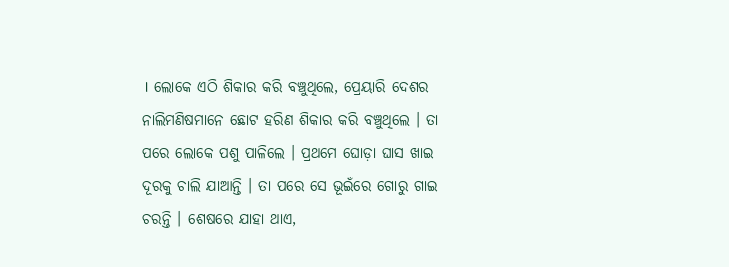। ଲୋକେ ଏଠି ଶିକାର କରି ବଞ୍ଚୁଥିଲେ, ପ୍ରେୟାରି ଦେଶର ନାଲିମଣିଷମାନେ ଛୋଟ ହରିଣ ଶିକାର କରି ବଞ୍ଚୁଥିଲେ । ତା ପରେ ଲୋକେ ପଶୁ ପାଳିଲେ । ପ୍ରଥମେ ଘୋଡ଼ା ଘାସ ଖାଇ ଦୂରକୁ ଚାଲି ଯାଆନ୍ତି । ତା ପରେ ସେ ଭୂଇଁରେ ଗୋରୁ ଗାଇ ଚରନ୍ତି । ଶେଷରେ ଯାହା ଥାଏ,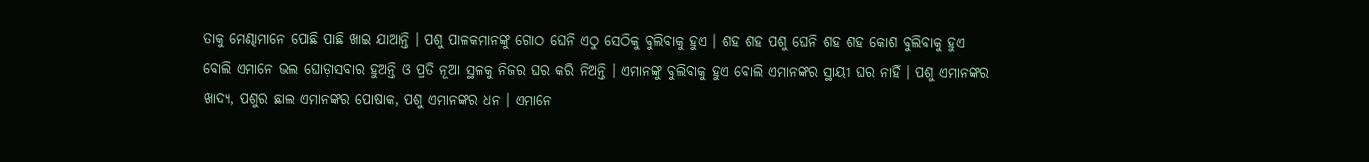ତାକୁ ମେଣ୍ଢାମାନେ ପୋଛି ପାଛି ଖାଇ ଯାଆନ୍ତି । ପଶୁ ପାଳକମାନଙ୍କୁ ଗୋଠ ଘେନି ଏଠୁ ସେଠିକୁ ବୁଲିବାକୁ ହୁଏ । ଶହ ଶହ ପଶୁ ଘେନି ଶହ ଶହ କୋଶ ବୁଲିବାକୁ ହୁଏ ବୋଲି ଏମାନେ ଭଲ ଘୋଡ଼ାସବାର ହୁଅନ୍ତି ଓ ପ୍ରତି ନୂଆ ସ୍ଥଳକୁ ନିଜର ଘର କରି ନିଅନ୍ତି । ଏମାନଙ୍କୁ ବୁଲିବାକୁ ହୁଏ ବୋଲି ଏମାନଙ୍କର ସ୍ଥାୟୀ ଘର ନାହିଁ । ପଶୁ ଏମାନଙ୍କର ଖାଦ୍ୟ, ପଶୁର ଛାଲ ଏମାନଙ୍କର ପୋଷାକ, ପଶୁ ଏମାନଙ୍କର ଧନ । ଏମାନେ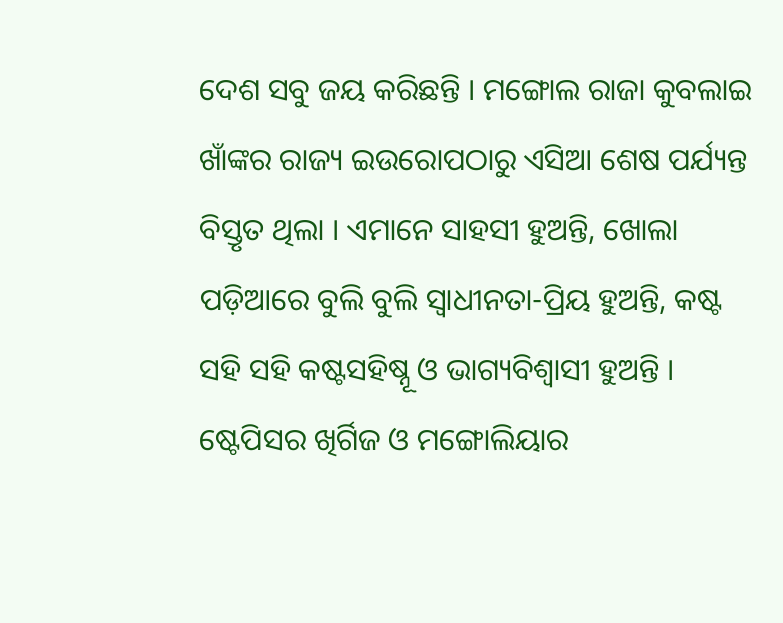ଦେଶ ସବୁ ଜୟ କରିଛନ୍ତି । ମଙ୍ଗୋଲ ରାଜା କୁବଲାଇ ଖାଁଙ୍କର ରାଜ୍ୟ ଇଉରୋପଠାରୁ ଏସିଆ ଶେଷ ପର୍ଯ୍ୟନ୍ତ ବିସ୍ତୃତ ଥିଲା । ଏମାନେ ସାହସୀ ହୁଅନ୍ତି, ଖୋଲା ପଡ଼ିଆରେ ବୁଲି ବୁଲି ସ୍ୱାଧୀନତା-ପ୍ରିୟ ହୁଅନ୍ତି, କଷ୍ଟ ସହି ସହି କଷ୍ଟସହିଷ୍ନୂ ଓ ଭାଗ୍ୟବିଶ୍ୱାସୀ ହୁଅନ୍ତି । ଷ୍ଟେପିସର ଖିର୍ଗିଜ ଓ ମଙ୍ଗୋଲିୟାର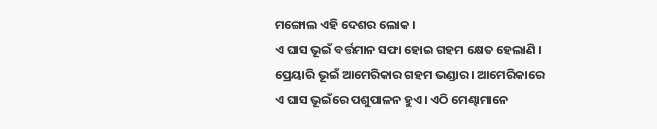ମଙ୍ଗୋଲ ଏହି ଦେଶର ଲୋକ ।
ଏ ଘାସ ଭୂଇଁ ବର୍ତ୍ତମାନ ସଫା ହୋଇ ଗହମ କ୍ଷେତ ହେଲାଣି । ପ୍ରେୟାରି ଭୂଇଁ ଆମେରିକାର ଗହମ ଭଣ୍ଡାର । ଆମେରିକାରେ ଏ ଘାସ ଭୂଇଁରେ ପଶୁପାଳନ ହୁଏ । ଏଠି ମେଣ୍ଢାମାନେ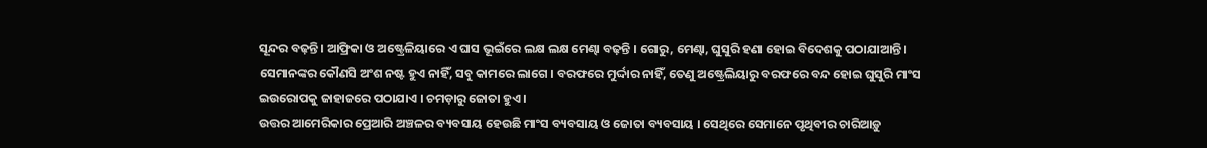ସୂନ୍ଦର ବଢ଼ନ୍ତି । ଆଫ୍ରିକା ଓ ଅଷ୍ଟ୍ରେଳିୟାରେ ଏ ଘାସ ଭୂଇଁରେ ଲକ୍ଷ ଲକ୍ଷ ମେଣ୍ଢା ବଢ଼ନ୍ତି । ଗୋରୁ, ମେଣ୍ଢା, ଘୁସୁରି ହଣା ହୋଇ ବିଦେଶକୁ ପଠାଯାଆନ୍ତି । ସେମାନଙ୍କର କୌଣସି ଅଂଶ ନଷ୍ଟ ହୁଏ ନାହିଁ, ସବୁ କାମରେ ଲାଗେ । ବରଫରେ ମୁର୍ଦ୍ଦାର ନାହିଁ, ତେଣୁ ଅଷ୍ଟ୍ରେଲିୟାରୁ ବରଫରେ ବନ୍ଦ ହୋଇ ଘୁସୁରି ମାଂସ ଇଉରୋପକୁ ଜାହାଜରେ ପଠାଯାଏ । ଚମଡ଼ାରୁ ଜୋତା ହୁଏ ।
ଉତ୍ତର ଆମେରିକାର ପ୍ରେଆରି ଅଞ୍ଚଳର ବ୍ୟବସାୟ ହେଉଛି ମାଂସ ବ୍ୟବସାୟ ଓ ଜୋତା ବ୍ୟବସାୟ । ସେଥିରେ ସେମାନେ ପୃଥିବୀର ଚାରିଆଡ଼ୁ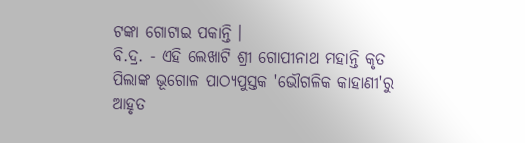ଟଙ୍କା ଗୋଟାଇ ପକାନ୍ତି ।
ବି.ଦ୍ର. - ଏହି ଲେଖାଟି ଶ୍ରୀ ଗୋପୀନାଥ ମହାନ୍ତି କୃତ ପିଲାଙ୍କ ଭୂଗୋଳ ପାଠ୍ୟପୁସ୍ତକ 'ଭୌଗଳିକ କାହାଣୀ'ରୁ ଆହୃତ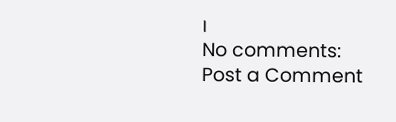।
No comments:
Post a Comment